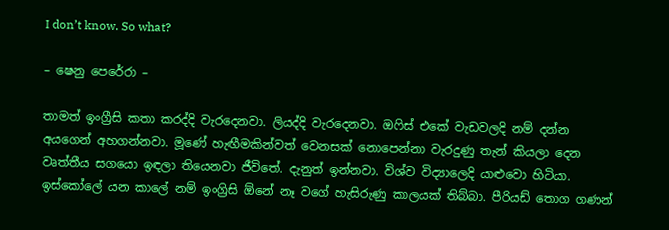I don’t know. So what?

– ෂෙනු පෙරේරා –

තාමත් ඉංග්‍රීසි කතා කරද්දි වැරදෙනවා. ලියද්දි වැරදෙනවා. ඔෆිස් එකේ වැඩවලදි නම් දන්න අයගෙන් අහගන්නවා. මූණේ හැඟීමකින්වත් වෙනසක් නොපෙන්නා වැරදුණු තැන් කියලා දෙන වෘත්තීය සගයො ඉඳලා තියෙනවා ජීවිතේ. දැනුත් ඉන්නවා. විශ්ව විද්‍යාලෙදි යාළුවො හිටියා. ඉස්කෝලේ යන කාලේ නම් ඉංග්‍රිසි ඕනේ නෑ වගේ හැසිරුණු කාලයක් තිබ්බා. පීරියඩ් තොග ගණන්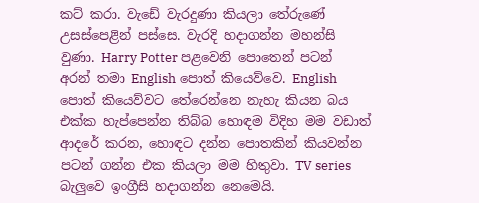කට් කරා. වැඩේ වැරදුණා කියලා තේරුණේ උසස්පෙළින් පස්සෙ. වැරදි හදාගන්න මහන්සි වුණා. Harry Potter පළවෙනි පොතෙන් පටන් අරන් තමා English පොත් කියෙව්වෙ. English පොත් කියෙව්වට තේරෙන්නෙ නැහැ කියන බය එක්ක හැප්පෙන්න තිබ්බ හොඳම විදිහ මම වඩාත් ආදරේ කරන, හොඳට දන්න පොතකින් කියවන්න පටන් ගන්න එක කියලා මම හිතුවා. TV series බැලුවෙ ඉංග්‍රීසි හදාගන්න නෙමෙයි.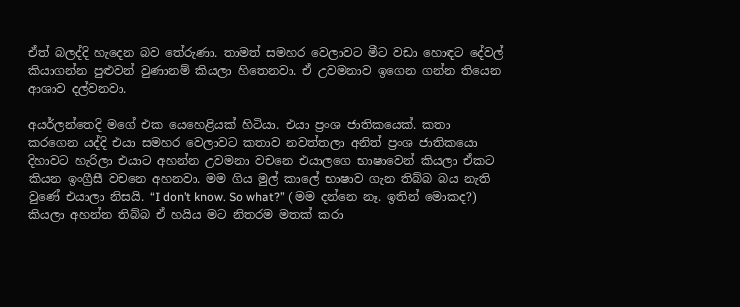ඒත් බලද්දි හැදෙන බව තේරුණා. තාමත් සමහර වෙලාවට මීට වඩා හොඳට දේවල් කියාගන්න පුළුවන් වුණානම් කියලා හිතෙනවා. ඒ උවමනාව ඉගෙන ගන්න තියෙන ආශාව දල්වනවා.

අයර්ලන්තෙදි මගේ එක යෙහෙළියක් හිටියා. එයා ප්‍රංශ ජාතිකයෙක්. කතා කරගෙන යද්දි එයා සමහර වෙලාවට කතාව නවත්තලා අනිත් ප්‍රංශ ජාතිකයො දිහාවට හැරිලා එයාට අහන්න උවමනා වචනෙ එයාලගෙ භාෂාවෙන් කියලා ඒකට කියන ඉංග්‍රීසී වචනෙ අහනවා. මම ගිය මුල් කාලේ භාෂාව ගැන තිබ්බ බය නැති වුණේ එයාලා නිසයි. “I don’t know. So what?” ( මම දන්නෙ නෑ. ඉතින් මොකද?) කියලා අහන්න තිබ්බ ඒ හයිය මට නිතරම මතක් කරා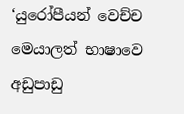‘යුරෝපීයන් වෙච්ච මෙයාලත් භාෂාවෙ අඩුපාඩු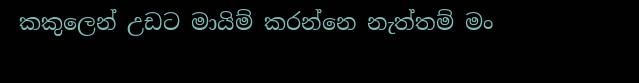කකුලෙන් උඩට මායිම් කරන්නෙ නැත්තම් මං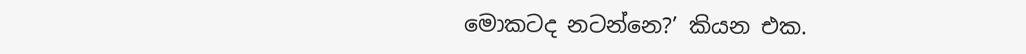මොකටද නටන්නෙ?’ කියන එක.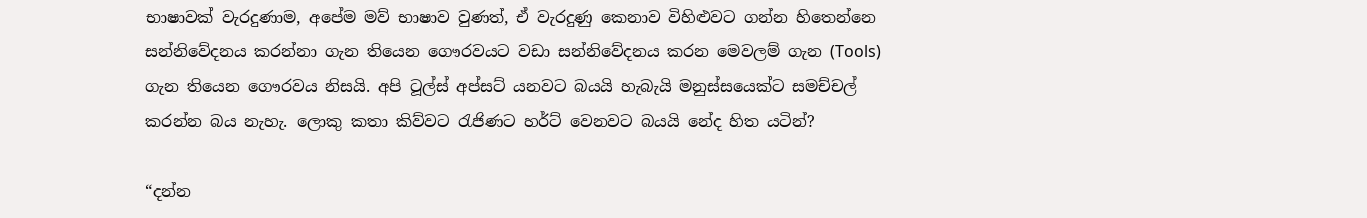භාෂාවක් වැරදුණාම, අපේම මව් භාෂාව වුණත්, ඒ වැරදුණු කෙනාව විහිළුවට ගන්න හිතෙන්නෙ සන්නිවේදනය කරන්නා ගැන තියෙන ගෞරවයට වඩා සන්නිවේදනය කරන මෙවලම් ගැන (Tools) ගැන තියෙන ගෞරවය නිසයි. අපි ටූල්ස් අප්සට් යනවට බයයි හැබැයි මනුස්සයෙක්ට සමච්චල් කරන්න බය නැහැ. ලොකු කතා කිව්වට රැජිණට හර්ට් වෙනවට බයයි නේද හිත යටින්?

“දන්න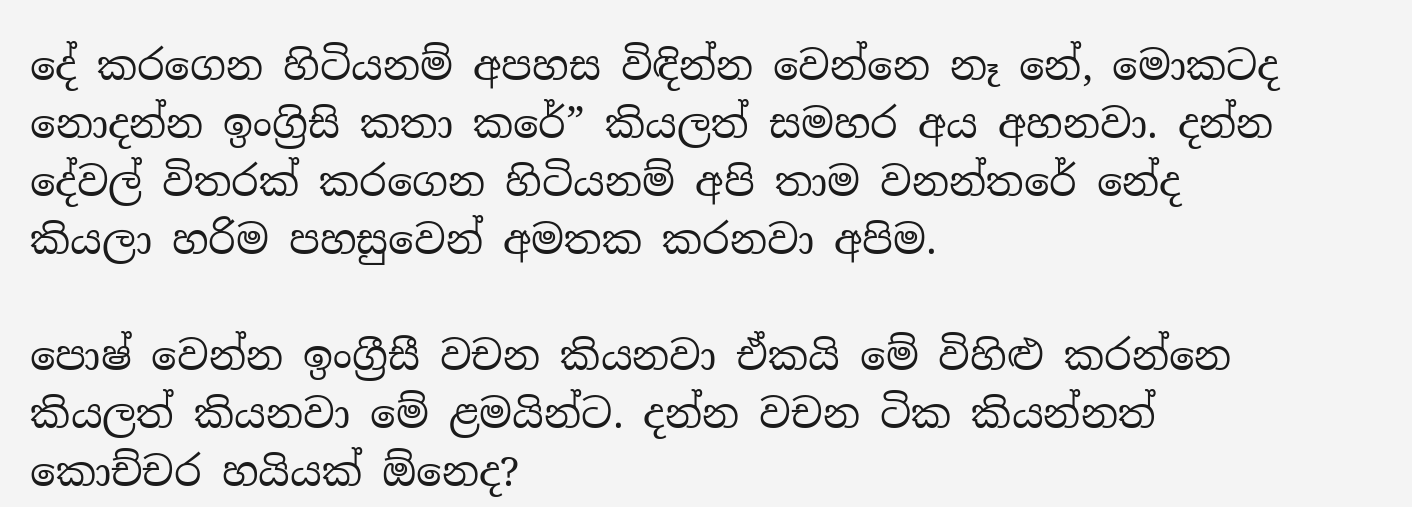දේ කරගෙන හිටියනම් අපහස විඳින්න වෙන්නෙ නෑ නේ, මොකටද නොදන්න ඉංග්‍රිසි කතා කරේ” කියලත් සමහර අය අහනවා. දන්න දේවල් විතරක් කරගෙන හිටියනම් අපි තාම වනන්තරේ නේද කියලා හරිම පහසුවෙන් අමතක කරනවා අපිම.

පොෂ් වෙන්න ඉංග්‍රීසී වචන කියනවා ඒකයි මේ විහිළු කරන්නෙ කියලත් කියනවා මේ ළමයින්ට. දන්න වචන ටික කියන්නත් කොච්චර හයියක් ඕනෙද?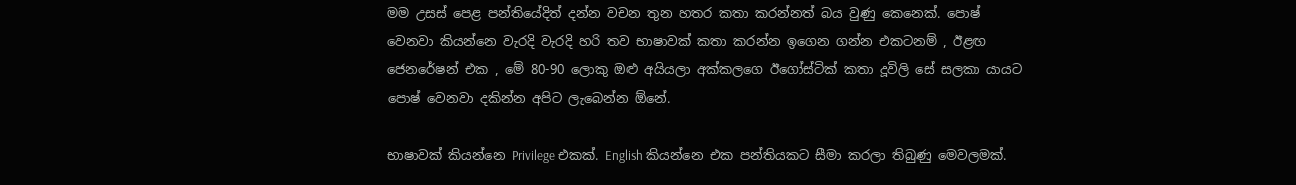මම උසස් පෙළ පන්තියේදිත් දන්න වචන තුන හතර කතා කරන්නත් බය වුණු කෙනෙක්. පොෂ් වෙනවා කියන්නෙ වැරදි වැරදි හරි තව භාෂාවක් කතා කරන්න ඉගෙන ගන්න එකටනම් , ඊළඟ ජෙනරේෂන් එක , මේ 80-90 ලොකු ඔළු අයියලා අක්කලගෙ ඊගෝස්ටික් කතා දූවිලි සේ සලකා යායට පොෂ් වෙනවා දකින්න අපිට ලැබෙන්න ඕනේ.

භාෂාවක් කියන්නෙ Privilege එකක්. English කියන්නෙ එක පන්තියකට සීමා කරලා තිබුණු මෙවලමක්.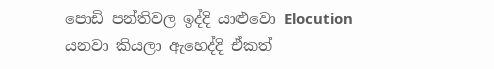පොඩි පන්තිවල ඉද්දි යාළුවො Elocution යනවා කියලා ඇහෙද්දි ඒකත්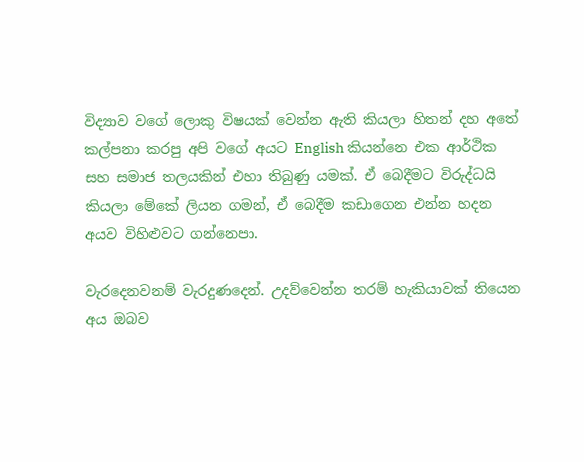විද්‍යාව වගේ ලොකු විෂයක් වෙන්න ඇති කියලා හිතන් දහ අතේ කල්පනා කරපු අපි වගේ අයට English කියන්නෙ එක ආර්ථික සහ සමාජ තලයකින් එහා තිබුණු යමක්. ඒ බෙදීමට විරුද්ධයි කියලා මේකේ ලියන ගමන්, ඒ බෙදීම කඩාගෙන එන්න හදන අයව විහිළුවට ගන්නෙපා.

වැරදෙනවනම් වැරදුණදෙන්. උදව්වෙන්න තරම් හැකියාවක් තියෙන අය ඔබව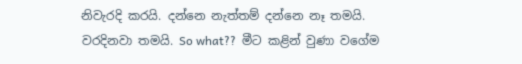නිවැරදි කරයි. දන්නෙ නැත්තම් දන්නෙ නෑ තමයි. වරදිනවා තමයි. So what??  මීට කළින් වුණා වගේම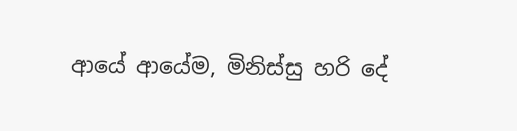ආයේ ආයේම, මිනිස්සු හරි දේ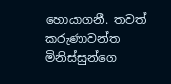හොයාගනී. තවත් කරුණාවන්ත මිනිස්සුන්ගෙ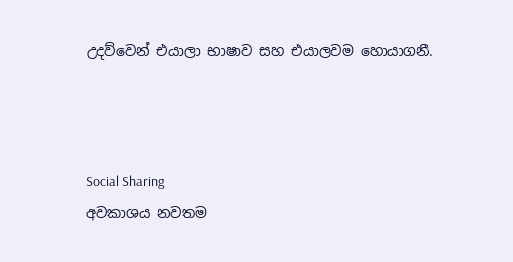උදව්වෙන් එයාලා භාෂාව සහ එයාලවම හොයාගනී.



Social Sharing
අවකාශය නවතම